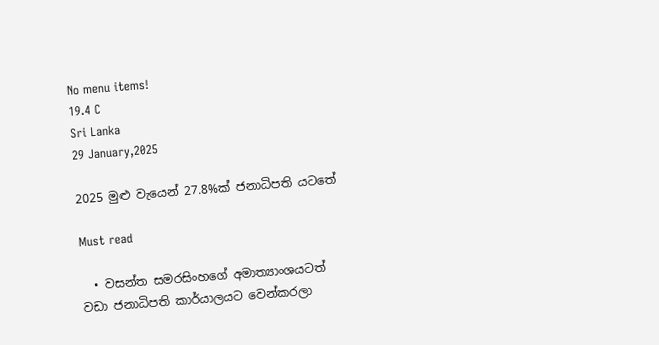No menu items!
19.4 C
Sri Lanka
29 January,2025

2025 මුළු වැයෙන් 27.8%ක් ජනාධිපති යටතේ

Must read

  • වසන්ත සමරසිංහගේ අමාත්‍යාංශයටත් වඩා ජනාධිපති කාර්යාලයට වෙන්කරලා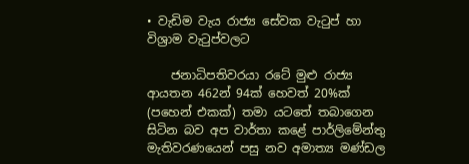• වැඩිම වැය රාජ්‍ය සේවක වැටුප් හා විශ්‍රාම වැටුප්වලට

    ජනාධිපතිවරයා රටේ මුළු රාජ්‍ය ආයතන 462න් 94ක් හෙවත් 20%ක් (පහෙන් එකක්) තමා යටතේ තබාගෙන සිටින බව අප වාර්තා කළේ පාර්ලිමේන්තු මැතිවරණයෙන් පසු නව අමාත්‍ය මණ්ඩල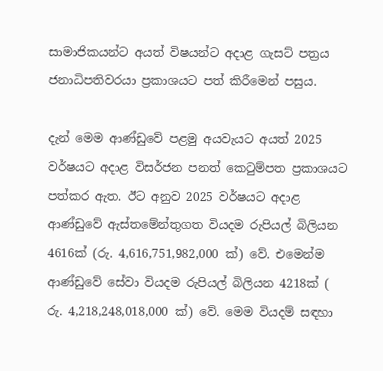සාමාජිකයන්ට අයත් විෂයන්ට අදාළ ගැසට් පත්‍රය ජනාධිපතිවරයා ප්‍රකාශයට පත් කිරීමෙන් පසුය.

දැන් මෙම ආණ්ඩුවේ පළමු අයවැයට අයත් 2025 වර්ෂයට අදාළ විසර්ජන පනත් කෙටුම්පත ප්‍රකාශයට පත්කර ඇත. ඊට අනුව 2025 වර්ෂයට අදාළ ආණ්ඩුවේ ඇස්තමේන්තුගත වියදම රුපියල් බිලියන 4616ක් (රු. 4,616,751,982,000 ක්) වේ. එමෙන්ම ආණ්ඩුවේ සේවා වියදම රුපියල් බිලියන 4218ක් ( රු. 4,218,248,018,000 ක්) වේ. මෙම වියදම් සඳහා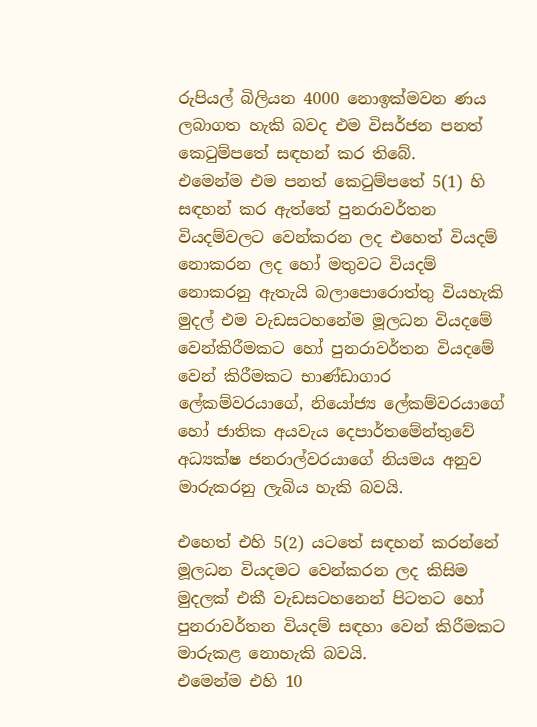රුපියල් බිලියන 4000 නොඉක්මවන ණය ලබාගත හැකි බවද එම විසර්ජන පනත් කෙටුම්පතේ සඳහන් කර තිබේ.
එමෙන්ම එම පනත් කෙටුම්පතේ 5(1) හි සඳහන් කර ඇත්තේ පුනරාවර්තන වියදම්වලට වෙන්කරන ලද එහෙත් වියදම් නොකරන ලද හෝ මතුවට වියදම් නොකරනු ඇතැයි බලාපොරොත්තු වියහැකි මුදල් එම වැඩසටහනේම මූලධන වියදමේ වෙන්කිරීමකට හෝ පුනරාවර්තන වියදමේ වෙන් කිරීමකට භාණ්ඩාගාර ලේකම්වරයාගේ, නියෝජ්‍ය ලේකම්වරයාගේ හෝ ජාතික අයවැය දෙපාර්තමේන්තුවේ අධ්‍යක්ෂ ජනරාල්වරයාගේ නියමය අනුව මාරුකරනු ලැබිය හැකි බවයි.

එහෙත් එහි 5(2) යටතේ සඳහන් කරන්නේ මූලධන වියදමට වෙන්කරන ලද කිසිම මුදලක් එකී වැඩසටහනෙන් පිටතට හෝ පුනරාවර්තන වියදම් සඳහා වෙන් කිරීමකට මාරුකළ නොහැකි බවයි.
එමෙන්ම එහි 10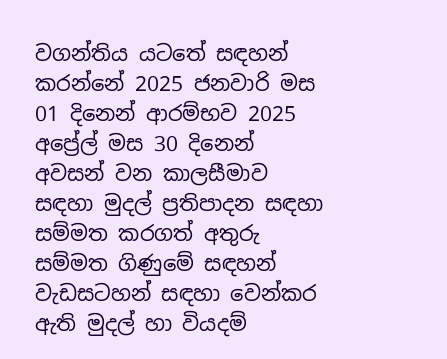වගන්තිය යටතේ සඳහන් කරන්නේ 2025 ජනවාරි මස 01 දිනෙන් ආරම්භව 2025 අප්‍රේල් මස 30 දිනෙන් අවසන් වන කාලසීමාව සඳහා මුදල් ප්‍රතිපාදන සඳහා සම්මත කරගත් අතුරු සම්මත ගිණුමේ සඳහන් වැඩසටහන් සඳහා වෙන්කර ඇති මුදල් හා වියදම්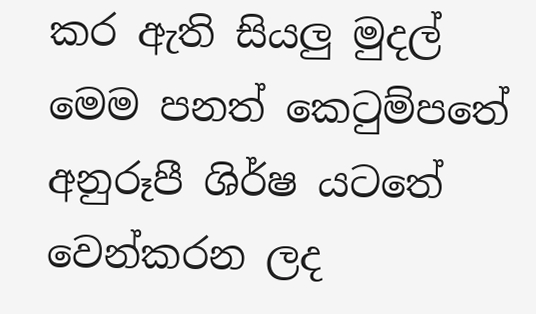කර ඇති සියලු මුදල් මෙම පනත් කෙටුම්පතේ අනුරූපී ශිර්ෂ යටතේ වෙන්කරන ලද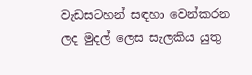වැඩසටහන් සඳහා වෙන්කරන ලද මුදල් ලෙස සැලකිය යුතු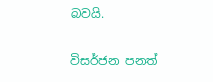බවයි.

විසර්ජන පනත්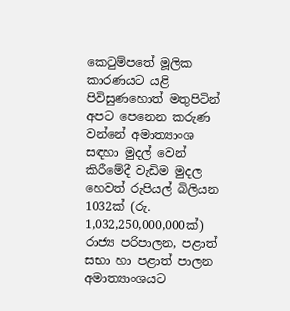කෙටුම්පතේ මූලික කාරණයට යළි පිවිසුණහොත් මතුපිටින් අපට පෙනෙන කරුණ වන්නේ අමාත්‍යාංශ සඳහා මුදල් වෙන් කිරීමේදී වැඩිම මුදල හෙවත් රුපියල් බිලියන 1032ක් (රු. 1,032,250,000,000ක්) රාජ්‍ය පරිපාලන, පළාත් සභා හා පළාත් පාලන අමාත්‍යාංශයට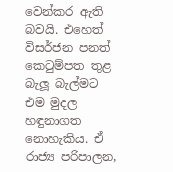වෙන්කර ඇති බවයි. එහෙත් විසර්ජන පනත් කෙටුම්පත තුළ බැලූ බැල්මට එම මුදල හඳුනාගත නොහැකිය. ඒ රාජ්‍ය පරිපාලන,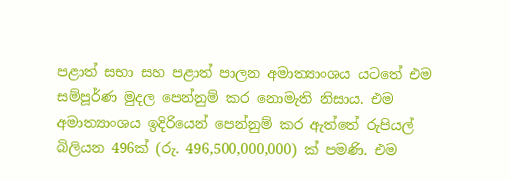පළාත් සභා සහ පළාත් පාලන අමාත්‍යාංශය යටතේ එම සම්පූර්ණ මුදල පෙන්නුම් කර නොමැති නිසාය. එම අමාත්‍යාංශය ඉදිරියෙන් පෙන්නුම් කර ඇත්තේ රුපියල් බිලියන 496ක් (රු. 496,500,000,000) ක් පමණි. එම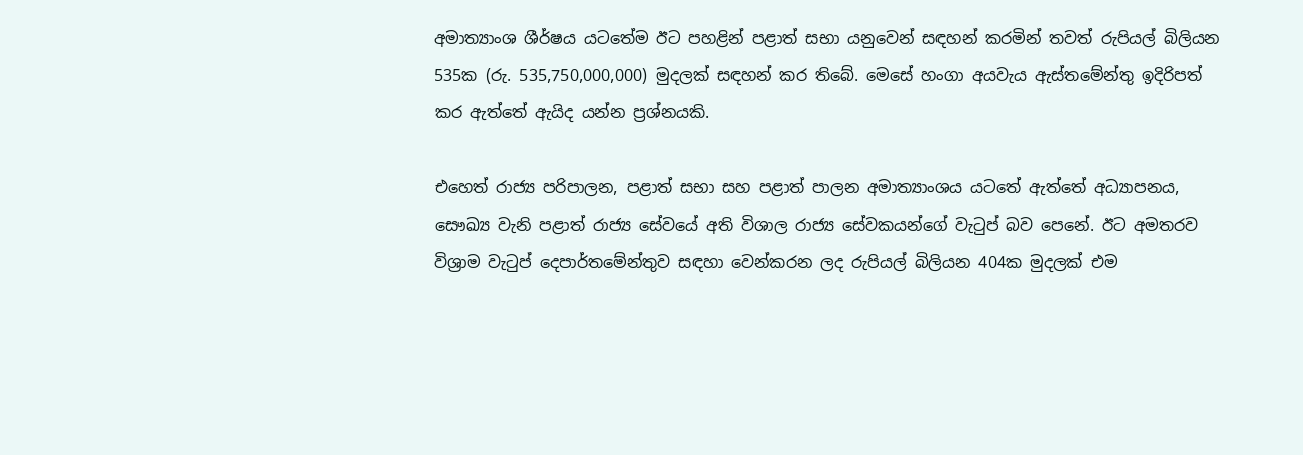අමාත්‍යාංශ ශීර්ෂය යටතේම ඊට පහළින් පළාත් සභා යනුවෙන් සඳහන් කරමින් තවත් රුපියල් බිලියන 535ක (රු. 535,750,000,000) මුදලක් සඳහන් කර තිබේ. මෙසේ හංගා අයවැය ඇස්තමේන්තු ඉදිරිපත් කර ඇත්තේ ඇයිද යන්න ප්‍රශ්නයකි.

එහෙත් රාජ්‍ය පරිපාලන, පළාත් සභා සහ පළාත් පාලන අමාත්‍යාංශය යටතේ ඇත්තේ අධ්‍යාපනය, සෞඛ්‍ය වැනි පළාත් රාජ්‍ය සේවයේ අති විශාල රාජ්‍ය සේවකයන්ගේ වැටුප් බව පෙනේ. ඊට අමතරව විශ්‍රාම වැටුප් දෙපාර්තමේන්තුව සඳහා වෙන්කරන ලද රුපියල් බිලියන 404ක මුදලක් එම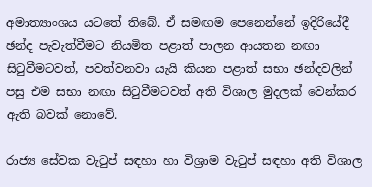අමාත්‍යාංශය යටතේ තිබේ. ඒ සමඟම පෙනෙන්නේ ඉදිරියේදී ඡන්ද පැවැත්වීමට නියමිත පළාත් පාලන ආයතන නඟා සිටුවීමටවත්, පවත්වනවා යැයි කියන පළාත් සභා ඡන්දවලින් පසු එම සභා නඟා සිටුවීමටවත් අති විශාල මුදලක් වෙන්කර ඇති බවක් නොවේ.

රාජ්‍ය සේවක වැටුප් සඳහා හා විශ්‍රාම වැටුප් සඳහා අති විශාල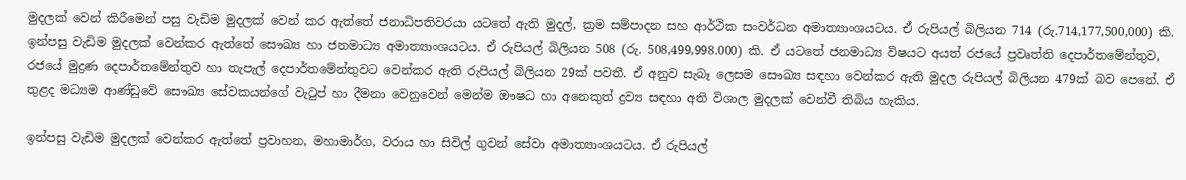මුදලක් වෙන් කිරීමෙන් පසු වැඩිම මුදලක් වෙන් කර ඇත්තේ ජනාධිපතිවරයා යටතේ ඇති මුදල්, ක්‍රම සම්පාදන සහ ආර්ථික සංවර්ධන අමාත්‍යාංශයටය. ඒ රුපියල් බිලියන 714 (රු.714,177,500,000) කි. ඉන්පසු වැඩිම මුදලක් වෙන්කර ඇත්තේ සෞඛ්‍ය හා ජනමාධ්‍ය අමාත්‍යාංශයටය. ඒ රුපියල් බිලියන 508 (රු. 508,499,998.000) කි. ඒ යටතේ ජනමාධ්‍ය විෂයට අයත් රජයේ ප්‍රවෘත්ති දෙපාර්තමේන්තුව, රජයේ මුද්‍රණ දෙපාර්තමේන්තුව හා තැපැල් දෙපාර්තමේන්තුවට වෙන්කර ඇති රුපියල් බිලියන 29ක් පවතී. ඒ අනුව සැබෑ ලෙසම සෞඛ්‍ය සඳහා වෙන්කර ඇති මුදල රුපියල් බිලියන 479ක් බව පෙනේ. ඒ තුළද මධ්‍යම ආණ්ඩුවේ සෞඛ්‍ය සේවකයන්ගේ වැටුප් හා දීමනා වෙනුවෙන් මෙන්ම ඖෂධ හා අනෙකුත් ද්‍රව්‍ය සඳහා අති විශාල මුදලක් වෙන්වී තිබිය හැකිය.

ඉන්පසු වැඩිම මුදලක් වෙන්කර ඇත්තේ ප්‍රවාහන, මහාමාර්ග, වරාය හා සිවිල් ගුවන් සේවා අමාත්‍යාංශයටය. ඒ රුපියල්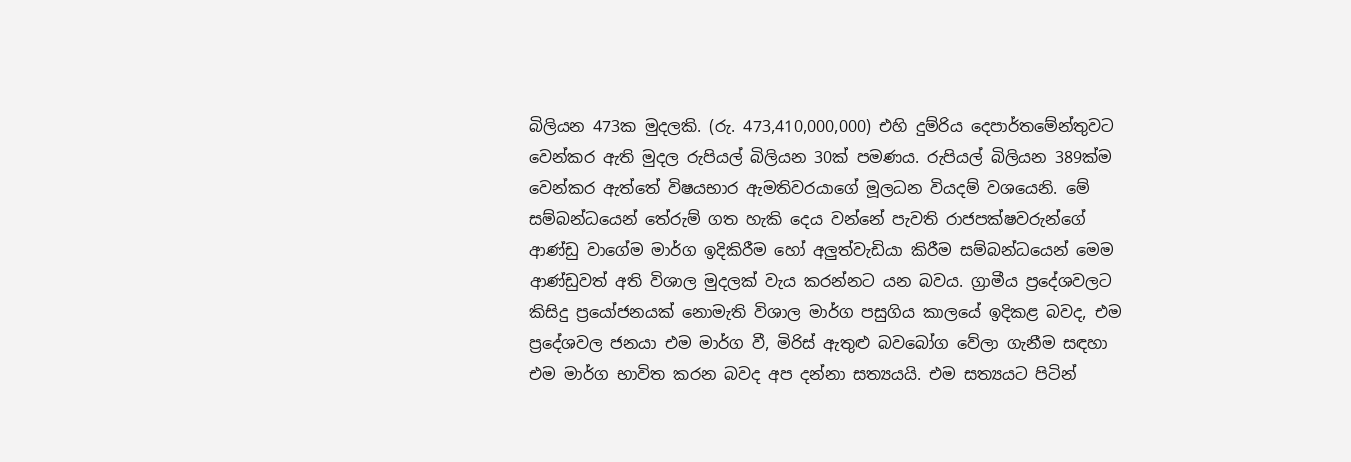බිලියන 473ක මුදලකි. (රු. 473,410,000,000) එහි දුම්රිය දෙපාර්තමේන්තුවට වෙන්කර ඇති මුදල රුපියල් බිලියන 30ක් පමණය. රුපියල් බිලියන 389ක්ම වෙන්කර ඇත්තේ විෂයභාර ඇමතිවරයාගේ මූලධන වියදම් වශයෙනි. මේ සම්බන්ධයෙන් තේරුම් ගත හැකි දෙය වන්නේ පැවති රාජපක්ෂවරුන්ගේ ආණ්ඩු වාගේම මාර්ග ඉදිකිරීම හෝ අලුත්වැඩියා කිරීම සම්බන්ධයෙන් මෙම ආණ්ඩුවත් අති විශාල මුදලක් වැය කරන්නට යන බවය. ග්‍රාමීය ප්‍රදේශවලට කිසිදු ප්‍රයෝජනයක් නොමැති විශාල මාර්ග පසුගිය කාලයේ ඉදිකළ බවද, එම ප්‍රදේශවල ජනයා එම මාර්ග වී, මිරිස් ඇතුළු බවබෝග වේලා ගැනීම සඳහා එම මාර්ග භාවිත කරන බවද අප දන්නා සත්‍යයයි. එම සත්‍යයට පිටින්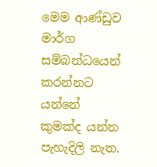මෙම ආණ්ඩුව මාර්ග සම්බන්ධයෙන් කරන්නට යන්නේ කුමක්ද යන්න පැහැදිලි නැත.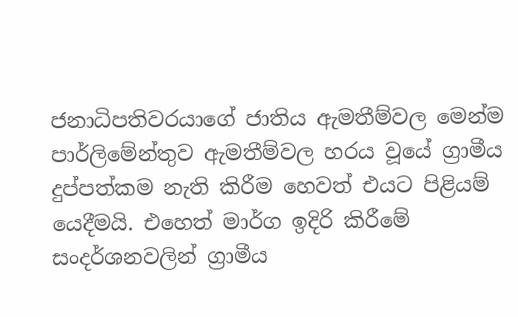ජනාධිපතිවරයාගේ ජාතිය ඇමතීම්වල මෙන්ම පාර්ලිමේන්තුව ඇමතීම්වල හරය වූයේ ග්‍රාමීය දුප්පත්කම නැති කිරීම හෙවත් එයට පිළියම් යෙදීමයි. එහෙත් මාර්ග ඉදිරි කිරීමේ සංදර්ශනවලින් ග්‍රාමීය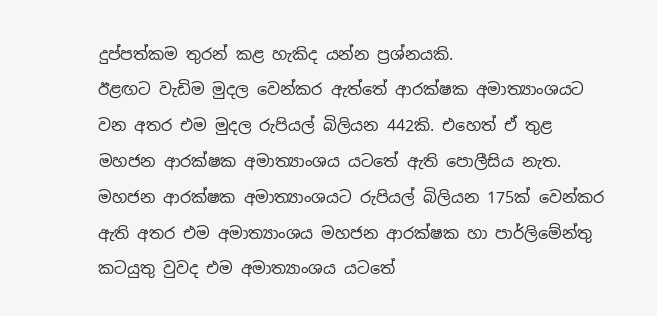දුප්පත්කම තුරන් කළ හැකිද යන්න ප්‍රශ්නයකි.
ඊළඟට වැඩිම මුදල වෙන්කර ඇත්තේ ආරක්ෂක අමාත්‍යාංශයට වන අතර එම මුදල රුපියල් බිලියන 442කි. එහෙත් ඒ තුළ මහජන ආරක්ෂක අමාත්‍යාංශය යටතේ ඇති පොලීසිය නැත. මහජන ආරක්ෂක අමාත්‍යාංශයට රුපියල් බිලියන 175ක් වෙන්කර ඇති අතර එම අමාත්‍යාංශය මහජන ආරක්ෂක හා පාර්ලිමේන්තු කටයුතු වුවද එම අමාත්‍යාංශය යටතේ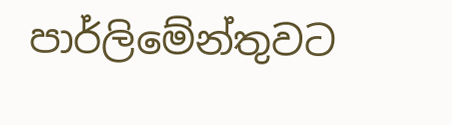පාර්ලිමේන්තුවට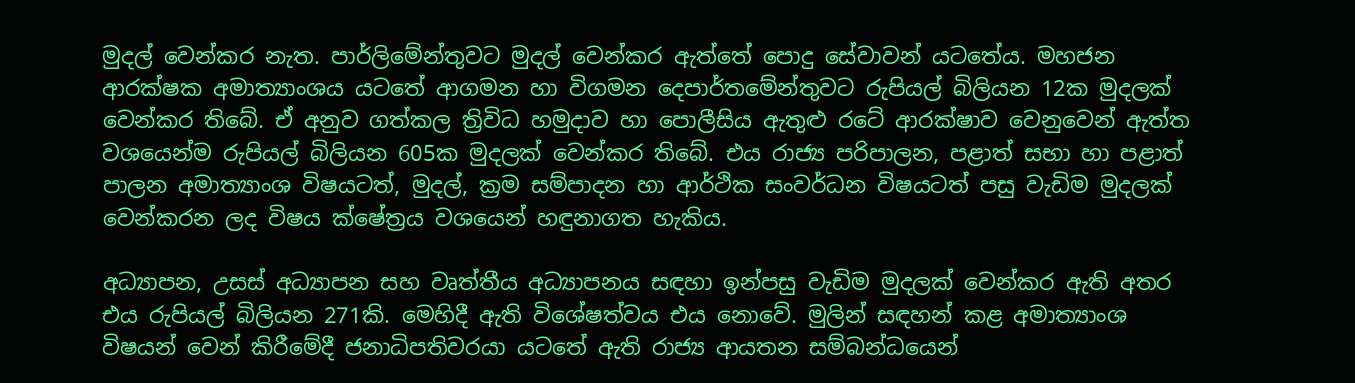මුදල් වෙන්කර නැත. පාර්ලිමේන්තුවට මුදල් වෙන්කර ඇත්තේ පොදු සේවාවන් යටතේය. මහජන ආරක්ෂක අමාත්‍යාංශය යටතේ ආගමන හා විගමන දෙපාර්තමේන්තුවට රුපියල් බිලියන 12ක මුදලක් වෙන්කර තිබේ. ඒ අනුව ගත්කල ත්‍රිවිධ හමුදාව හා පොලීසිය ඇතුළු රටේ ආරක්ෂාව වෙනුවෙන් ඇත්ත වශයෙන්ම රුපියල් බිලියන 605ක මුදලක් වෙන්කර තිබේ. එය රාජ්‍ය පරිපාලන, පළාත් සභා හා පළාත් පාලන අමාත්‍යාංශ විෂයටත්, මුදල්, ක්‍රම සම්පාදන හා ආර්ථික සංවර්ධන විෂයටත් පසු වැඩිම මුදලක් වෙන්කරන ලද විෂය ක්ෂේත්‍රය වශයෙන් හඳුනාගත හැකිය.

අධ්‍යාපන, උසස් අධ්‍යාපන සහ වෘත්තීය අධ්‍යාපනය සඳහා ඉන්පසු වැඩිම මුදලක් වෙන්කර ඇති අතර එය රුපියල් බිලියන 271කි. මෙහිදී ඇති විශේෂත්වය එය නොවේ. මුලින් සඳහන් කළ අමාත්‍යාංශ විෂයන් වෙන් කිරීමේදී ජනාධිපතිවරයා යටතේ ඇති රාජ්‍ය ආයතන සම්බන්ධයෙන්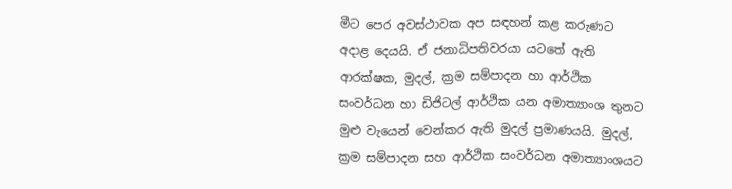මීට පෙර අවස්ථාවක අප සඳහන් කළ කරුණට අදාළ දෙයයි. ඒ ජනාධිපතිවරයා යටතේ ඇති ආරක්ෂක, මුදල්, ක්‍රම සම්පාදන හා ආර්ථික සංවර්ධන හා ඩිජිටල් ආර්ථික යන අමාත්‍යාංශ තුනට මුළු වැයෙන් වෙන්කර ඇති මුදල් ප්‍රමාණයයි. මුදල්, ක්‍රම සම්පාදන සහ ආර්ථික සංවර්ධන අමාත්‍යාංශයට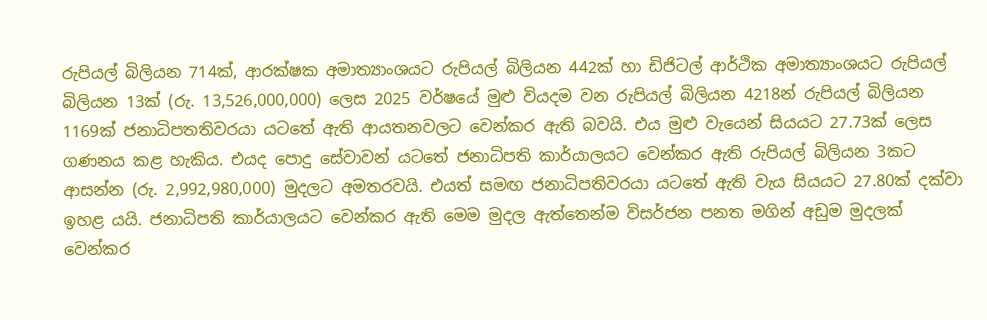රුපියල් බිලියන 714ක්, ආරක්ෂක අමාත්‍යාංශයට රුපියල් බිලියන 442ක් හා ඩිජිටල් ආර්ථික අමාත්‍යාංශයට රුපියල් බිලියන 13ක් (රු. 13,526,000,000) ලෙස 2025 වර්ෂයේ මුළු වියදම වන රුපියල් බිලියන 4218න් රුපියල් බිලියන 1169ක් ජනාධිපතතිවරයා යටතේ ඇති ආයතනවලට වෙන්කර ඇති බවයි. එය මුළු වැයෙන් සියයට 27.73ක් ලෙස ගණනය කළ හැකිය. එයද පොදු සේවාවන් යටතේ ජනාධිපති කාර්යාලයට වෙන්කර ඇති රුපියල් බිලියන 3කට ආසන්න (රු. 2,992,980,000) මුදලට අමතරවයි. එයත් සමඟ ජනාධිපතිවරයා යටතේ ඇති වැය සියයට 27.80ක් දක්වා ඉහළ යයි. ජනාධිපති කාර්යාලයට වෙන්කර ඇති මෙම මුදල ඇත්තෙන්ම විසර්ජන පනත මගින් අඩුම මුදලක් වෙන්කර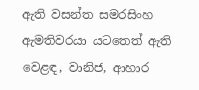ඇති වසන්ත සමරසිංහ ඇමතිවරයා යටතෙත් ඇති වෙළඳ, වානිජ, ආහාර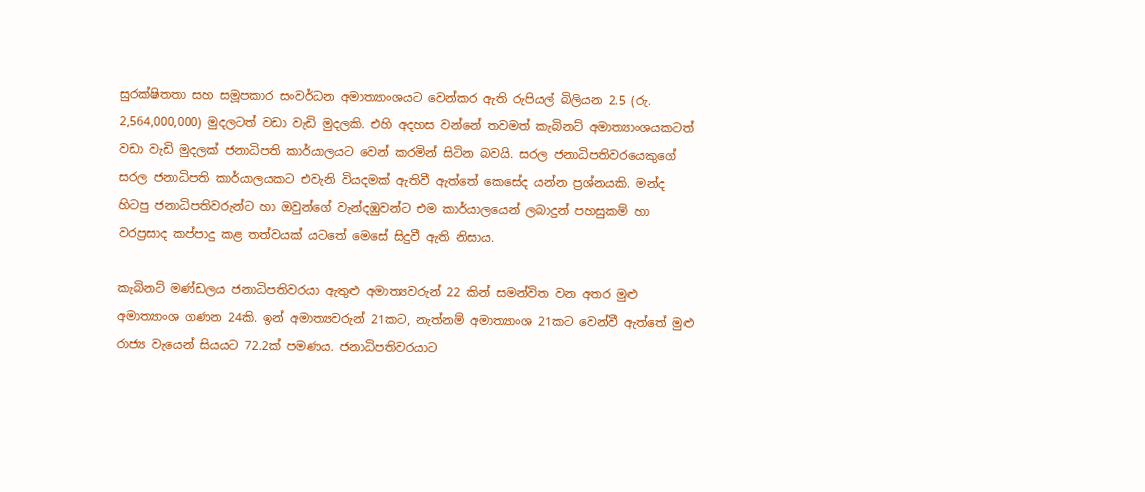සුරක්ෂිතතා සහ සමූපකාර සංවර්ධන අමාත්‍යාංශයට වෙන්කර ඇති රුපියල් බිලියන 2.5 (රු. 2,564,000,000) මුදලටත් වඩා වැඩි මුදලකි. එහි අදහස වන්නේ තවමත් කැබිනට් අමාත්‍යාංශයකටත් වඩා වැඩි මුදලක් ජනාධිපති කාර්යාලයට වෙන් කරමින් සිටින බවයි. සරල ජනාධිපතිවරයෙකුගේ සරල ජනාධිපති කාර්යාලයකට එවැනි වියදමක් ඇතිවී ඇත්තේ කෙසේද යන්න ප්‍රශ්නයකි. මන්ද හිටපු ජනාධිපතිවරුන්ට හා ඔවුන්ගේ වැන්දඹුවන්ට එම කාර්යාලයෙන් ලබාදුන් පහසුකම් හා වරප්‍රසාද කප්පාදු කළ තත්වයක් යටතේ මෙසේ සිදුවී ඇති නිසාය.

කැබිනට් මණ්ඩලය ජනාධිපතිවරයා ඇතුළු අමාත්‍යවරුන් 22 කින් සමන්විත වන අතර මුළු අමාත්‍යාංශ ගණන 24කි. ඉන් අමාත්‍යවරුන් 21කට, නැත්නම් අමාත්‍යාංශ 21කට වෙන්වී ඇත්තේ මුළු රාජ්‍ය වැයෙන් සියයට 72.2ක් පමණය. ජනාධිපතිවරයාට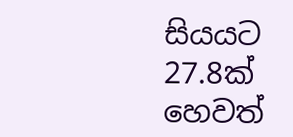සියයට 27.8ක් හෙවත්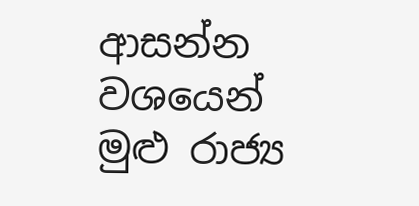ආසන්න වශයෙන් මුළු රාජ්‍ය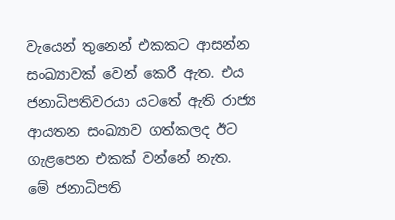වැයෙන් තුනෙන් එකකට ආසන්න සංඛ්‍යාවක් වෙන් කෙරී ඇත. එය ජනාධිපතිවරයා යටතේ ඇති රාජ්‍ය ආයතන සංඛ්‍යාව ගත්කලද ඊට ගැළපෙන එකක් වන්නේ නැත.
මේ ජනාධිපති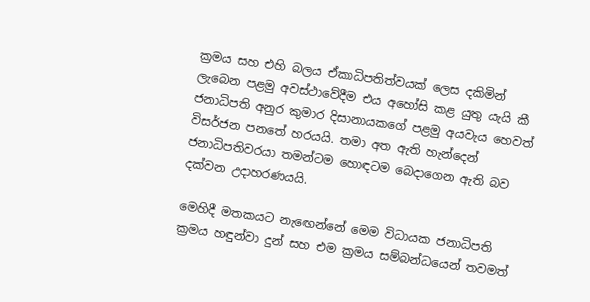ක්‍රමය සහ එහි බලය ඒකාධිපතිත්වයක් ලෙස දකිමින් ලැබෙන පළමු අවස්ථාවේදීම එය අහෝසි කළ යුතු යැයි කී ජනාධිපති අනුර කුමාර දිසානායකගේ පළමු අයවැය හෙවත් විසර්ජන පනතේ හරයයි. තමා අත ඇති හැන්දෙන් ජනාධිපතිවරයා තමන්ටම හොඳටම බෙදාගෙන ඇති බව දක්වන උදාහරණයයි.

මෙහිදී මතකයට නැඟෙන්නේ මෙම විධායක ජනාධිපති ක්‍රමය හඳුන්වා දුන් සහ එම ක්‍රමය සම්බන්ධයෙන් තවමත්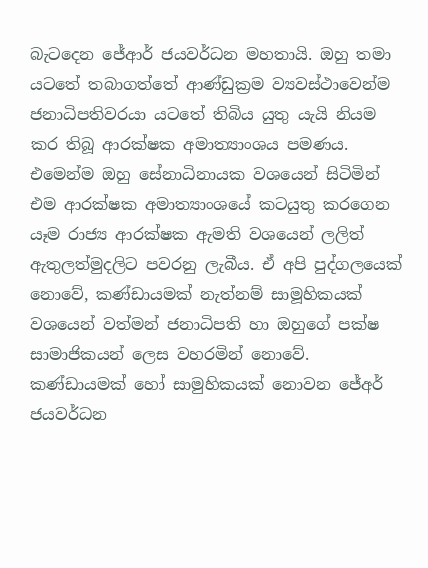බැටදෙන ජේආර් ජයවර්ධන මහතායි. ඔහු තමා යටතේ තබාගත්තේ ආණ්ඩුක්‍රම ව්‍යවස්ථාවෙන්ම ජනාධිපතිවරයා යටතේ තිබිය යුතු යැයි නියම කර තිබූ ආරක්ෂක අමාත්‍යාංශය පමණය. එමෙන්ම ඔහු සේනාධිනායක වශයෙන් සිටිමින් එම ආරක්ෂක අමාත්‍යාංශයේ කටයුතු කරගෙන යෑම රාජ්‍ය ආරක්ෂක ඇමති වශයෙන් ලලිත් ඇතුලත්මුදලිට පවරනු ලැබීය. ඒ අපි පුද්ගලයෙක් නොවේ, කණ්ඩායමක් නැත්නම් සාමූහිකයක් වශයෙන් වත්මන් ජනාධිපති හා ඔහුගේ පක්ෂ සාමාජිකයන් ලෙස වහරමින් නොවේ.
කණ්ඩායමක් හෝ සාමුහිකයක් නොවන ජේඅර් ජයවර්ධන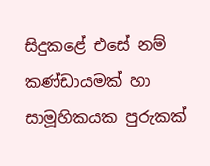සිදුකළේ එසේ නම් කණ්ඩායමක් හා සාමූහිකයක පුරුකක්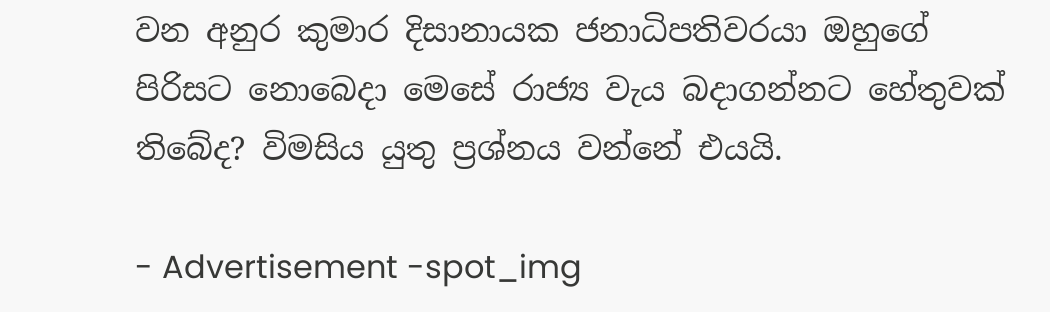වන අනුර කුමාර දිසානායක ජනාධිපතිවරයා ඔහුගේ පිරිසට නොබෙදා මෙසේ රාජ්‍ය වැය බදාගන්නට හේතුවක් තිබේද? විමසිය යුතු ප්‍රශ්නය වන්නේ එයයි.

- Advertisement -spot_img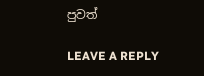පුවත්

LEAVE A REPLY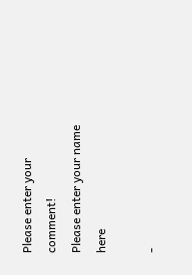Please enter your comment!
Please enter your name here

-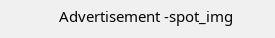Advertisement -spot_img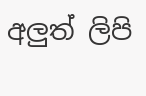අලුත් ලිපි